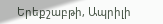Երեքշաբթի, Ապրիլի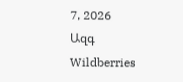7, 2026
Ազգ
Wildberries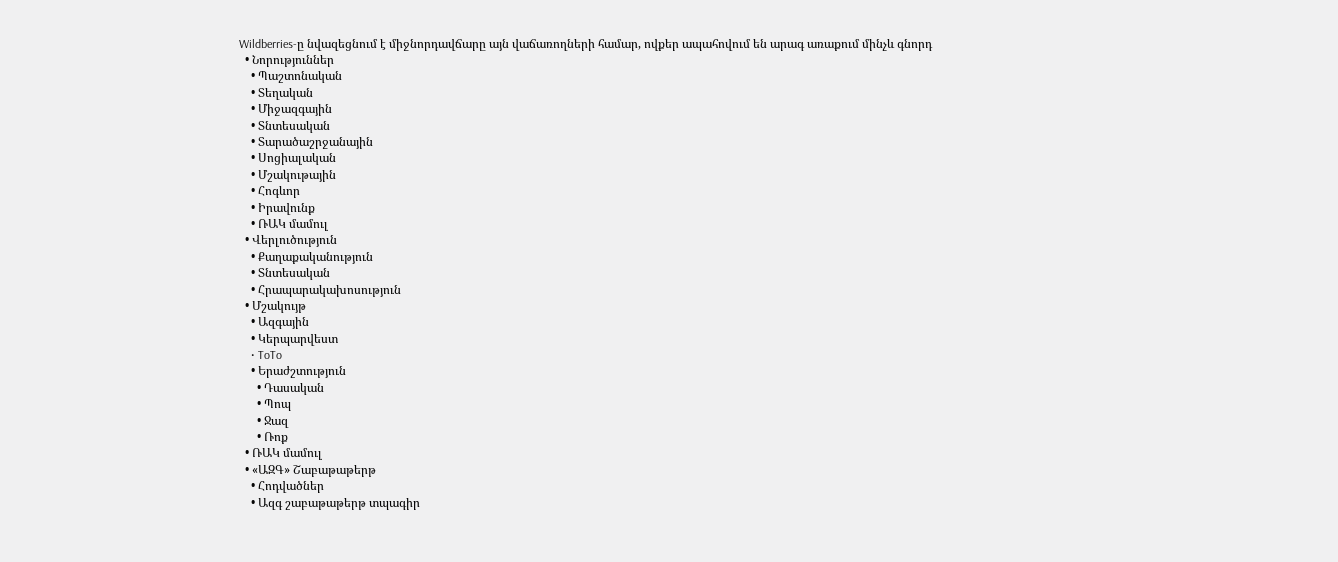Wildberries-ը նվազեցնում է միջնորդավճարը այն վաճառողների համար, ովքեր ապահովում են արագ առաքում մինչև գնորդ
  • Նորություններ
    • Պաշտոնական
    • Տեղական
    • Միջազգային
    • Տնտեսական
    • Տարածաշրջանային
    • Սոցիալական
    • Մշակութային
    • Հոգևոր
    • Իրավունք
    • ՌԱԿ մամուլ
  • Վերլուծություն
    • Քաղաքականություն
    • Տնտեսական
    • Հրապարակախոսություն
  • Մշակույթ
    • Ազգային
    • Կերպարվեստ
    • ToTo
    • Երաժշտություն
      • Դասական
      • Պոպ
      • Ջազ
      • Ռոք
  • ՌԱԿ մամուլ
  • «ԱԶԳ» Շաբաթաթերթ
    • Հոդվածներ
    • Ազգ շաբաթաթերթ տպագիր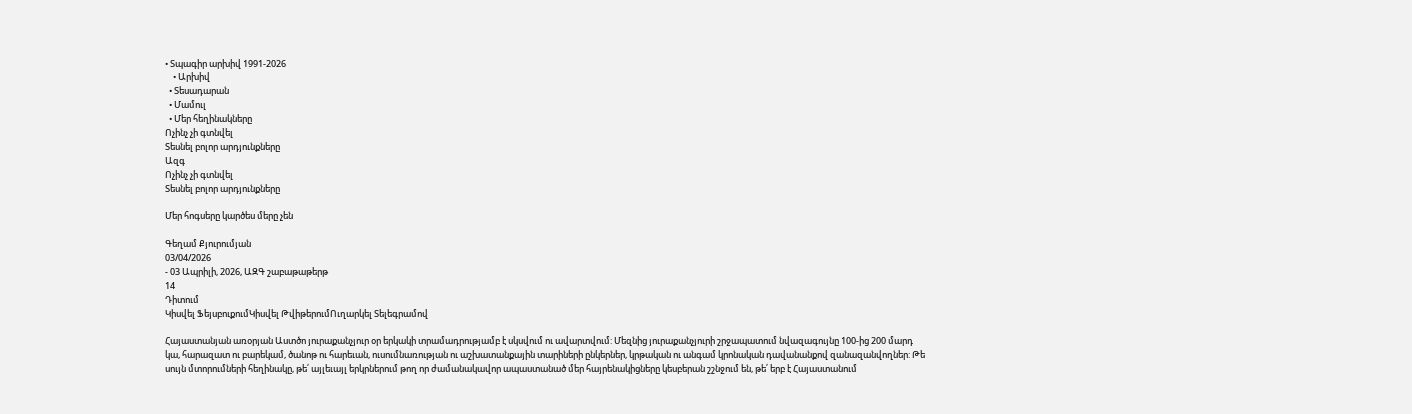• Տպագիր արխիվ 1991-2026
    • Արխիվ
  • Տեսադարան
  • Մամուլ
  • Մեր հեղինակները
Ոչինչ չի գտնվել
Տեսնել բոլոր արդյունքները
Ազգ
Ոչինչ չի գտնվել
Տեսնել բոլոր արդյունքները

Մեր հոգսերը կարծես մերը չեն

Գեղամ Քյուրումյան
03/04/2026
- 03 Ապրիլի, 2026, ԱԶԳ շաբաթաթերթ
14
Դիտում
Կիսվել ՖեյսբուքումԿիսվել ԹվիթերումՈւղարկել Տելեգրամով

Հայաստանյան առօրյան Աստծո յուրաքանչյուր օր երկակի տրամադրությամբ է սկսվում ու ավարտվում: Մեզնից յուրաքանչյուրի շրջապատում նվազագույնը 100-ից 200 մարդ կա, հարազատ ու բարեկամ, ծանոթ ու հարեւան, ուսումնառության ու աշխատանքային տարիների ընկերներ, կրթական ու անգամ կրոնական դավանանքով զանազանվողներ: Թե սույն մտորումների հեղինակը, թե՛ այլեւայլ երկրներում թող որ ժամանակավոր ապաստանած մեր հայրենակիցները կեսբերան շշնջում են, թե՛ երբ է Հայաստանում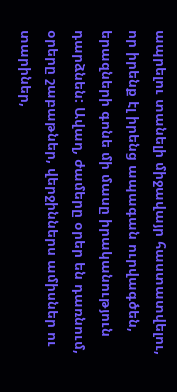ապրելու տանելի միջավայր հաստատվելու, որ իրենք էլ իրենց ապագան ուրվագծեն, երազների գոնե մի մասը իրականություն դարձնեն: Ավաղ, ժամերը օրեր են դառնում, օրերը շաբաթներ, վերջիններս ամիսներ ու տարիներ,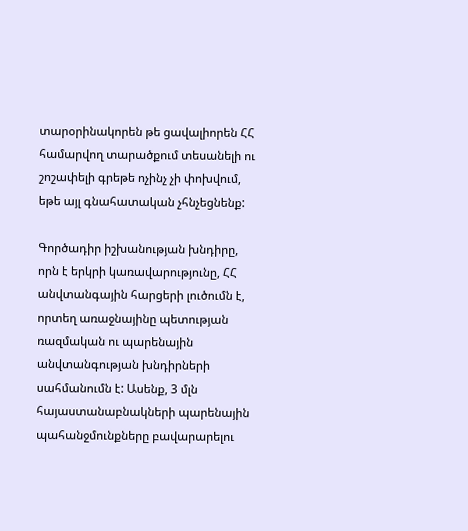տարօրինակորեն թե ցավալիորեն ՀՀ համարվող տարածքում տեսանելի ու շոշափելի գրեթե ոչինչ չի փոխվում, եթե այլ գնահատական չհնչեցնենք:

Գործադիր իշխանության խնդիրը, որն է երկրի կառավարությունը, ՀՀ անվտանգային հարցերի լուծումն է, որտեղ առաջնայինը պետության ռազմական ու պարենային անվտանգության խնդիրների սահմանումն է: Ասենք, 3 մլն հայաստանաբնակների պարենային պահանջմունքները բավարարելու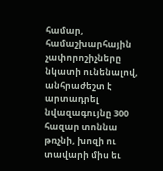համար, համաշխարհային չափորոշիչները նկատի ունենալով, անհրաժեշտ է արտադրել նվազագույնը 300 հազար տոննա  թռչնի, խոզի ու տավարի միս եւ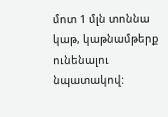մոտ 1 մլն տոննա կաթ, կաթնամթերք ունենալու նպատակով: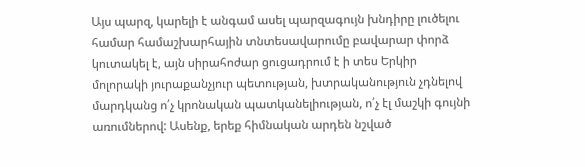Այս պարզ, կարելի է անգամ ասել պարզագույն խնդիրը լուծելու համար համաշխարհային տնտեսավարումը բավարար փորձ կուտակել է, այն սիրահոժար ցուցադրում է ի տես Երկիր մոլորակի յուրաքանչյուր պետության, խտրականություն չդնելով մարդկանց ո՛չ կրոնական պատկանելիության, ո՛չ էլ մաշկի գույնի առումներով: Ասենք, երեք հիմնական արդեն նշված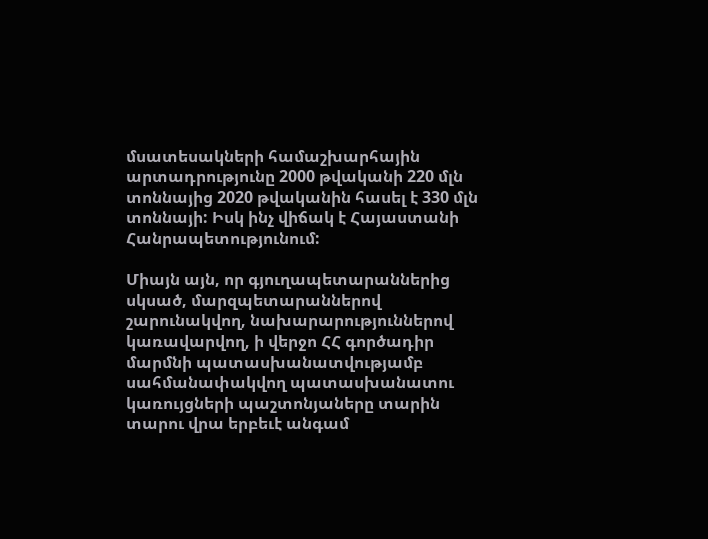մսատեսակների համաշխարհային արտադրությունը 2000 թվականի 220 մլն տոննայից 2020 թվականին հասել է 330 մլն տոննայի: Իսկ ինչ վիճակ է Հայաստանի Հանրապետությունում:

Միայն այն, որ գյուղապետարաններից սկսած, մարզպետարաններով շարունակվող, նախարարություններով կառավարվող, ի վերջո ՀՀ գործադիր մարմնի պատասխանատվությամբ սահմանափակվող պատասխանատու կառույցների պաշտոնյաները տարին տարու վրա երբեւէ անգամ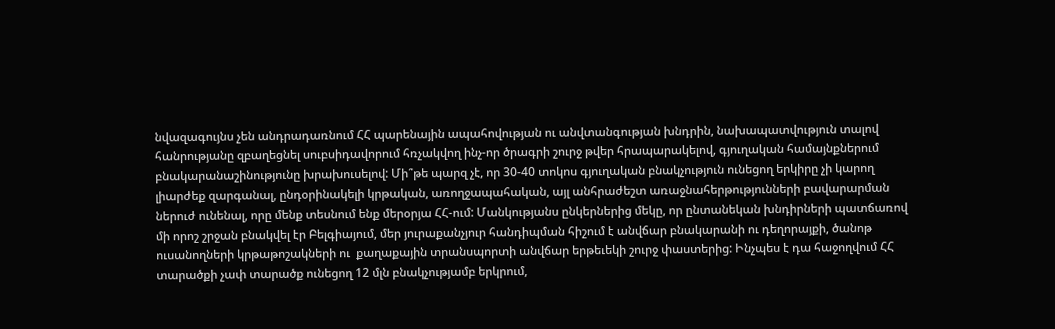նվազագույնս չեն անդրադառնում ՀՀ պարենային ապահովության ու անվտանգության խնդրին, նախապատվություն տալով հանրությանը զբաղեցնել սուբսիդավորում հռչակվող ինչ-որ ծրագրի շուրջ թվեր հրապարակելով, գյուղական համայնքներում բնակարանաշինությունը խրախուսելով: Մի՞թե պարզ չէ, որ 30-40 տոկոս գյուղական բնակչություն ունեցող երկիրը չի կարող լիարժեք զարգանալ, ընդօրինակելի կրթական, առողջապահական, այլ անհրաժեշտ առաջնահերթությունների բավարարման ներուժ ունենալ, որը մենք տեսնում ենք մերօրյա ՀՀ-ում: Մանկությանս ընկերներից մեկը, որ ընտանեկան խնդիրների պատճառով մի որոշ շրջան բնակվել էր Բելգիայում, մեր յուրաքանչյուր հանդիպման հիշում է անվճար բնակարանի ու դեղորայքի, ծանոթ ուսանողների կրթաթոշակների ու  քաղաքային տրանսպորտի անվճար երթեւեկի շուրջ փաստերից: Ինչպես է դա հաջողվում ՀՀ տարածքի չափ տարածք ունեցող 12 մլն բնակչությամբ երկրում,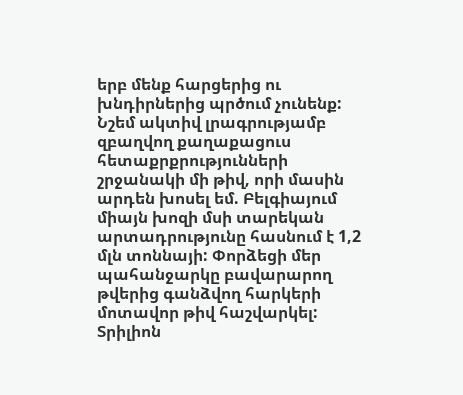երբ մենք հարցերից ու խնդիրներից պրծում չունենք: Նշեմ ակտիվ լրագրությամբ զբաղվող քաղաքացուս հետաքրքրությունների շրջանակի մի թիվ, որի մասին արդեն խոսել եմ. Բելգիայում միայն խոզի մսի տարեկան արտադրությունը հասնում է 1,2 մլն տոննայի: Փորձեցի մեր պահանջարկը բավարարող թվերից գանձվող հարկերի մոտավոր թիվ հաշվարկել: Տրիլիոն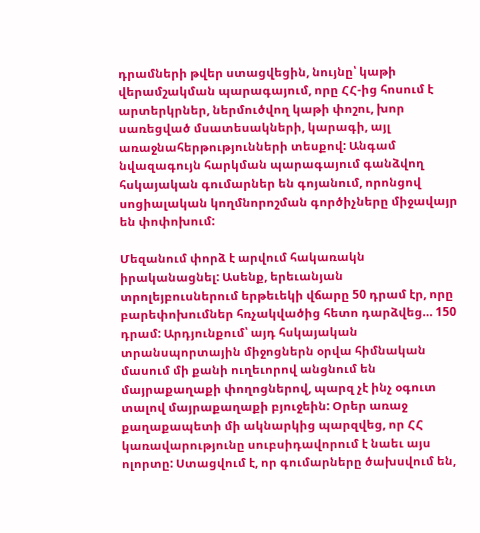դրամների թվեր ստացվեցին, նույնը՝ կաթի վերամշակման պարագայում, որը ՀՀ-ից հոսում է արտերկրներ, ներմուծվող կաթի փոշու, խոր սառեցված մսատեսակների, կարագի, այլ առաջնահերթությունների տեսքով: Անգամ նվազագույն հարկման պարագայում գանձվող հսկայական գումարներ են գոյանում, որոնցով սոցիալական կողմնորոշման գործիչները միջավայր են փոփոխում:

Մեզանում փորձ է արվում հակառակն իրականացնել: Ասենք, երեւանյան տրոլեյբուսներում երթեւեկի վճարը 50 դրամ էր, որը բարեփոխումներ հռչակվածից հետո դարձվեց… 150 դրամ: Արդյունքում՝ այդ հսկայական տրանսպորտային միջոցներն օրվա հիմնական մասում մի քանի ուղեւորով անցնում են մայրաքաղաքի փողոցներով, պարզ չէ ինչ օգուտ տալով մայրաքաղաքի բյուջեին: Օրեր առաջ քաղաքապետի մի ակնարկից պարզվեց, որ ՀՀ կառավարությունը սուբսիդավորում է նաեւ այս ոլորտը: Ստացվում է, որ գումարները ծախսվում են,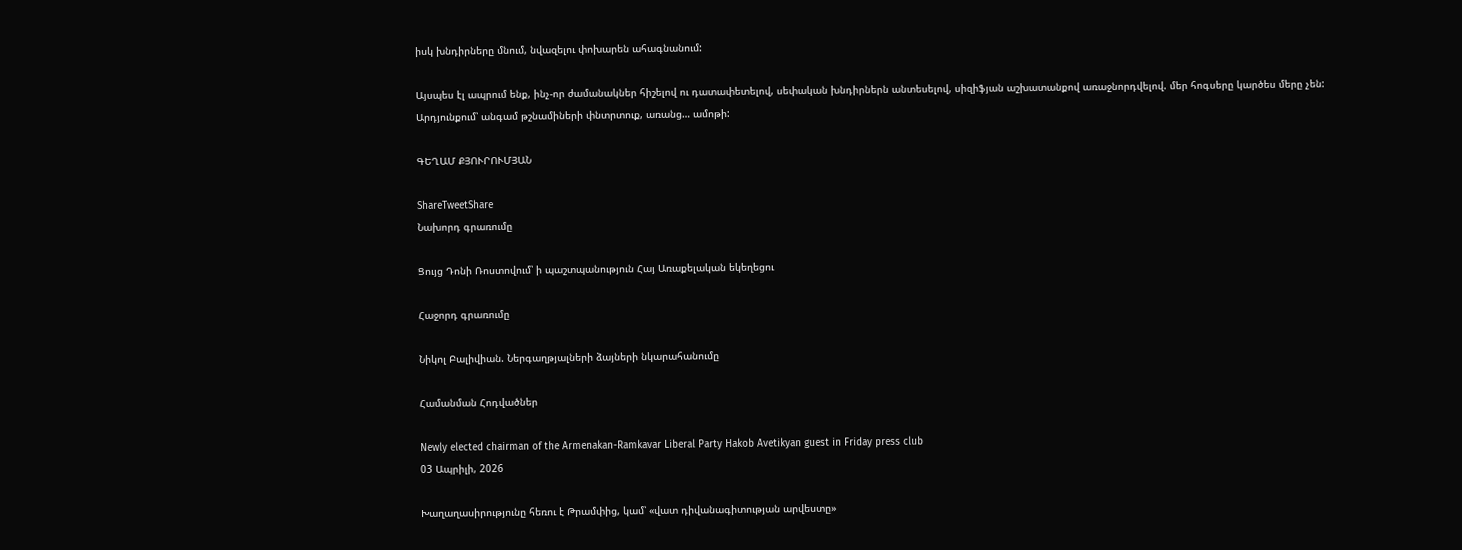իսկ խնդիրները մնում, նվազելու փոխարեն ահագնանում:

Այսպես էլ ապրում ենք, ինչ-որ ժամանակներ հիշելով ու դատափետելով, սեփական խնդիրներն անտեսելով, սիզիֆյան աշխատանքով առաջնորդվելով. մեր հոգսերը կարծես մերը չեն: Արդյունքում՝ անգամ թշնամիների փնտրտուք, առանց… ամոթի:

ԳԵՂԱՄ ՔՅՈՒՐՈՒՄՅԱՆ

ShareTweetShare
Նախորդ գրառումը

Ցույց Դոնի Ռոստովում՝ ի պաշտպանություն Հայ Առաքելական եկեղեցու

Հաջորդ գրառումը

Նիկոլ Բալիվիան. Ներգաղթյալների ձայների նկարահանումը

Համանման Հոդվածներ

Newly elected chairman of the Armenakan-Ramkavar Liberal Party Hakob Avetikyan guest in Friday press club
03 Ապրիլի, 2026

Խաղաղասիրությունը հեռու է Թրամփից, կամ՝ «վատ դիվանագիտության արվեստը»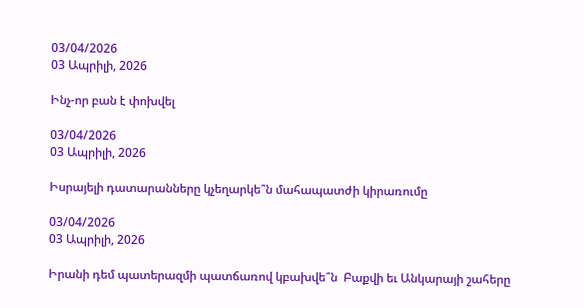03/04/2026
03 Ապրիլի, 2026

Ինչ-որ բան է փոխվել

03/04/2026
03 Ապրիլի, 2026

Իսրայելի դատարանները կչեղարկե՞ն մահապատժի կիրառումը

03/04/2026
03 Ապրիլի, 2026

Իրանի դեմ պատերազմի պատճառով կբախվե՞ն  Բաքվի եւ Անկարայի շահերը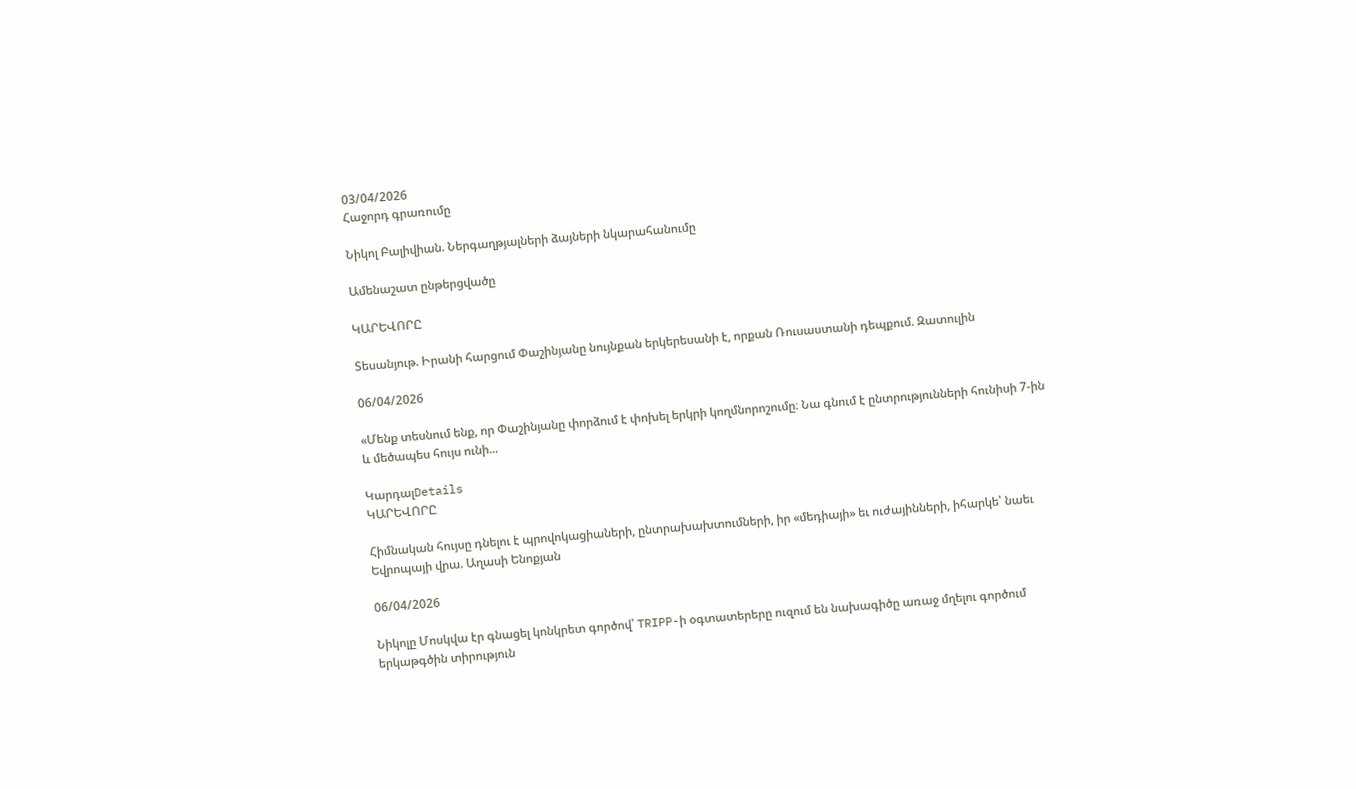03/04/2026
Հաջորդ գրառումը

Նիկոլ Բալիվիան. Ներգաղթյալների ձայների նկարահանումը

Ամենաշատ ընթերցվածը

ԿԱՐԵՎՈՐԸ

Տեսանյութ. Իրանի հարցում Փաշինյանը նույնքան երկերեսանի է, որքան Ռուսաստանի դեպքում. Զատուլին

06/04/2026

«Մենք տեսնում ենք, որ Փաշինյանը փորձում է փոխել երկրի կողմնորոշումը։ Նա գնում է ընտրությունների հունիսի 7-ին և մեծապես հույս ունի...

ԿարդալDetails
ԿԱՐԵՎՈՐԸ

Հիմնական հույսը դնելու է պրովոկացիաների, ընտրախախտումների, իր «մեդիայի» եւ ուժայինների, իհարկե՝ նաեւ Եվրոպայի վրա. Աղասի Ենոքյան

06/04/2026

Նիկոլը Մոսկվա էր գնացել կոնկրետ գործով՝ TRIPP-ի օգտատերերը ուզում են նախագիծը առաջ մղելու գործում երկաթգծին տիրություն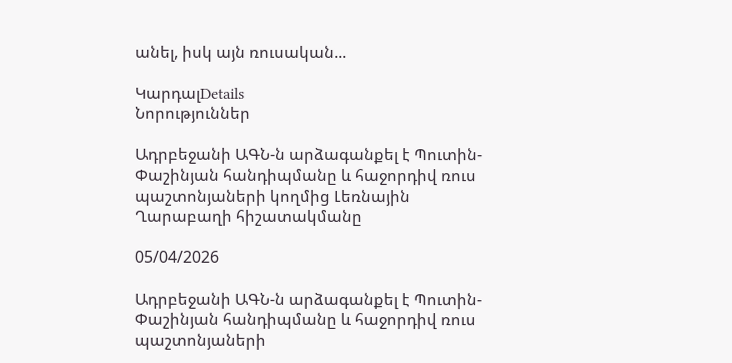անել, իսկ այն ռուսական...

ԿարդալDetails
Նորություններ

Ադրբեջանի ԱԳՆ-ն արձագանքել է Պուտին-Փաշինյան հանդիպմանը և հաջորդիվ ռուս պաշտոնյաների կողմից Լեռնային Ղարաբաղի հիշատակմանը

05/04/2026

Ադրբեջանի ԱԳՆ-ն արձագանքել է Պուտին-Փաշինյան հանդիպմանը և հաջորդիվ ռուս պաշտոնյաների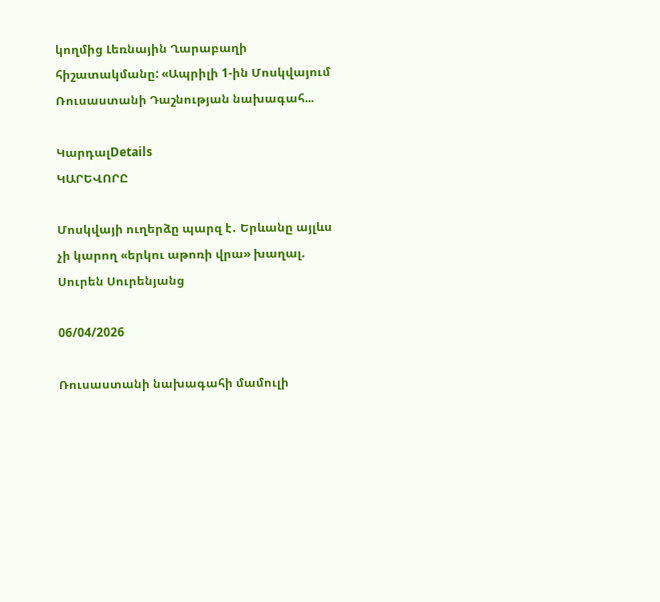կողմից Լեռնային Ղարաբաղի հիշատակմանը: «Ապրիլի 1-ին Մոսկվայում Ռուսաստանի Դաշնության նախագահ...

ԿարդալDetails
ԿԱՐԵՎՈՐԸ

Մոսկվայի ուղերձը պարզ է․ Երևանը այլևս չի կարող «երկու աթոռի վրա» խաղալ. Սուրեն Սուրենյանց

06/04/2026

Ռուսաստանի նախագահի մամուլի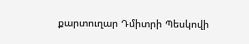քարտուղար Դմիտրի Պեսկովի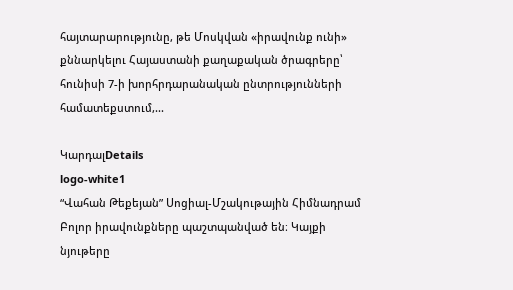հայտարարությունը, թե Մոսկվան «իրավունք ունի» քննարկելու Հայաստանի քաղաքական ծրագրերը՝ հունիսի 7-ի խորհրդարանական ընտրությունների համատեքստում,...

ԿարդալDetails
logo-white1
“Վահան Թեքեյան” Սոցիալ-Մշակութային Հիմնադրամ
Բոլոր իրավունքները պաշտպանված են։ Կայքի նյութերը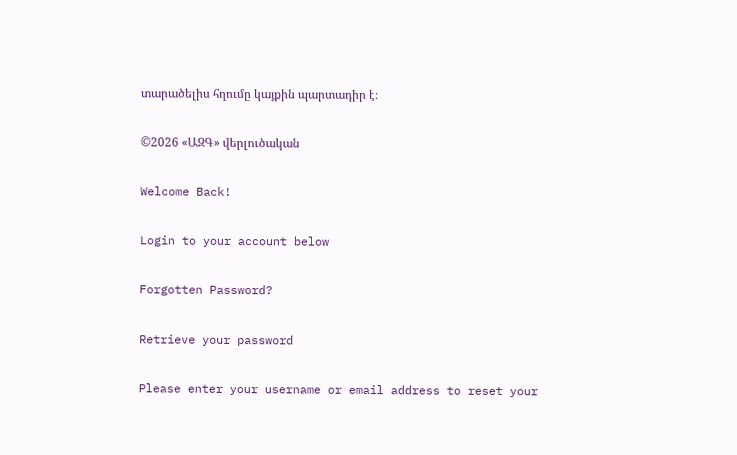տարածելիս հղումը կայքին պարտադիր է։

©2026 «ԱԶԳ» վերլուծական

Welcome Back!

Login to your account below

Forgotten Password?

Retrieve your password

Please enter your username or email address to reset your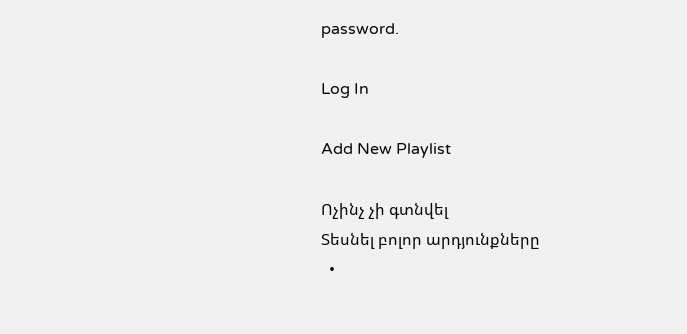password.

Log In

Add New Playlist

Ոչինչ չի գտնվել
Տեսնել բոլոր արդյունքները
  •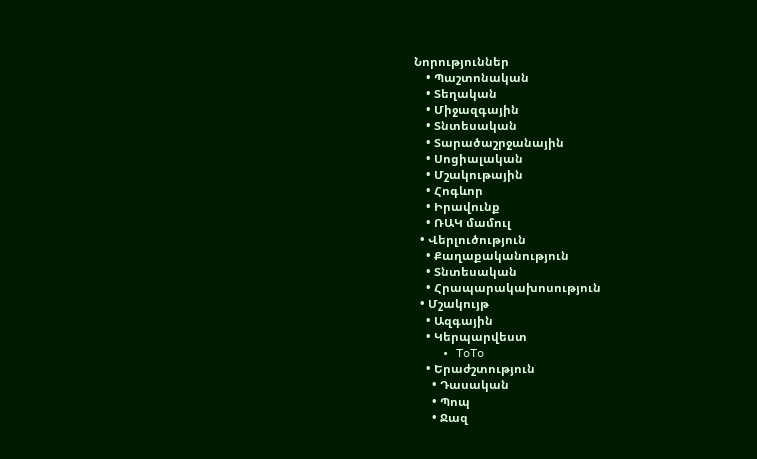Նորություններ
    • Պաշտոնական
    • Տեղական
    • Միջազգային
    • Տնտեսական
    • Տարածաշրջանային
    • Սոցիալական
    • Մշակութային
    • Հոգևոր
    • Իրավունք
    • ՌԱԿ մամուլ
  • Վերլուծություն
    • Քաղաքականություն
    • Տնտեսական
    • Հրապարակախոսություն
  • Մշակույթ
    • Ազգային
    • Կերպարվեստ
    • ToTo
    • Երաժշտություն
      • Դասական
      • Պոպ
      • Ջազ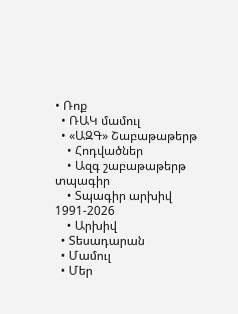• Ռոք
  • ՌԱԿ մամուլ
  • «ԱԶԳ» Շաբաթաթերթ
    • Հոդվածներ
    • Ազգ շաբաթաթերթ տպագիր
    • Տպագիր արխիվ 1991-2026
    • Արխիվ
  • Տեսադարան
  • Մամուլ
  • Մեր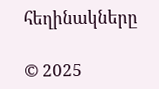հեղինակները

© 2025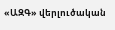«ԱԶԳ» վերլուծական